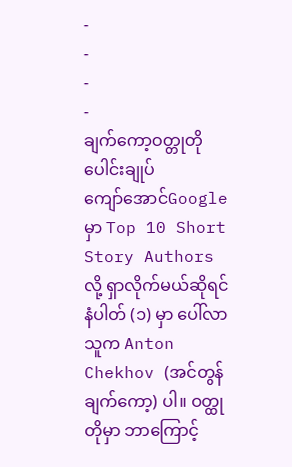-
-
-
-
ချက်ကော့ဝတ္တုတိုပေါင်းချုပ်
ကျော်အောင်Google မှာ Top 10 Short Story Authors လို့ ရှာလိုက်မယ်ဆိုရင် နံပါတ် (၁) မှာ ပေါ်လာသူက Anton Chekhov (အင်တွန်ချက်ကော့) ပါ။ ဝတ္ထုတိုမှာ ဘာကြောင့်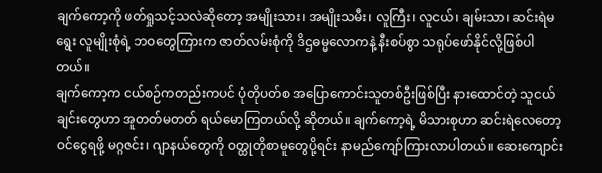ချက်ကော့ကို ဖတ်ရှုသင့်သလဲဆိုတော့ အမျိုးသား၊ အမျိုးသမီး၊ လူကြီး၊ လူငယ်၊ ချမ်းသာ၊ ဆင်းရဲမရွေး လူမျိုးစုံရဲ့ ဘဝတွေကြားက ဇာတ်လမ်းစုံကို ဒိဌဓမ္မလောကနဲ့ နီးစပ်စွာ သရုပ်ဖော်နိုင်လို့ဖြစ်ပါတယ်။
ချက်ကော့က ငယ်စဉ်ကတည်းကပင် ပုံတိုပတ်စ အပြောကောင်းသူတစ်ဦးဖြစ်ပြီး နားထောင်တဲ့ သူငယ်ချင်းတွေဟာ အူတတ်မတတ် ရယ်မောကြတယ်လို့ ဆိုတယ်။ ချက်ကော့ရဲ့ မိသားစုဟာ ဆင်းရဲလေတော့ ဝင်ငွေရဖို့ မဂ္ဂဇင်း၊ ဂျာနယ်တွေကို ဝတ္ထုတိုစာမူတွေပို့ရင်း နာမည်ကျော်ကြားလာပါတယ်။ ဆေးကျောင်း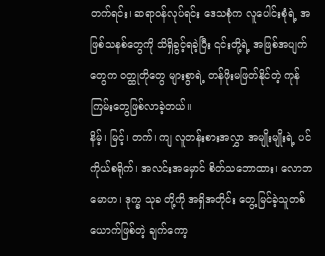တက်ရင်း၊ ဆရာဝန်လုပ်ရင်း ဒေသစုံက လူပေါင်းစုံရဲ့ အဖြစ်သနစ်တွေကို သိရှိခွင့်ရခဲ့ပြီး ၎င်းတို့ရဲ့ အဖြစ်အပျက်တွေက ဝတ္ထုတိုတွေ များစွာရဲ့ တန်ဖိုးမဖြတ်နိုင်တဲ့ ကုန်ကြမ်းတွေဖြစ်လာခဲ့တယ်။
နိမ့်၊ မြင့်၊ တက်၊ ကျ လူတန်းစားအလွှာ အမျိုးမျိုးရဲ့ ပင်ကိုယ်စရိုက်၊ အလင်းအမှောင် စိတ်သဘောထား၊ လောဘ မောဟ၊ ဒုက္ခ သုခ တို့ကို အရှိအတိုင်း တွေ့မြင်ခဲ့သူတစ်ယောက်ဖြစ်တဲ့ ချက်ကော့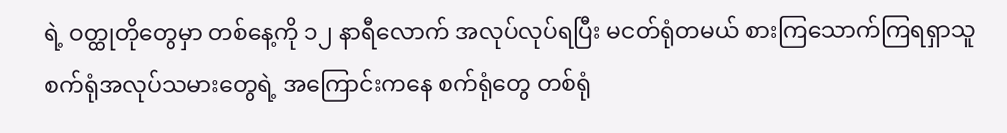ရဲ့ ဝတ္ထုတိုတွေမှာ တစ်နေ့ကို ၁၂ နာရီလောက် အလုပ်လုပ်ရပြီး မငတ်ရုံတမယ် စားကြသောက်ကြရရှာသူ စက်ရုံအလုပ်သမားတွေရဲ့ အကြောင်းကနေ စက်ရုံတွေ တစ်ရုံ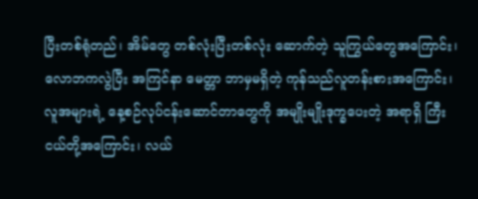ပြီးတစ်ရုံတည်၊ အိမ်တွေ တစ်လုံးပြီးတစ်လုံး ဆောက်တဲ့ သူကြွယ်တွေအကြောင်း၊ လောဘကလွဲပြီး အကြင်နာ မေတ္တာ ဘာမှမရှိတဲ့ ကုန်သည်လူတန်းစားအကြောင်း၊ လူအများရဲ့ နေ့စဉ်လုပ်ငန်းဆောင်တာတွေကို အမျိုးမျိုးဒုက္ခပေးတဲ့ အရာရှိ ကြီး ငယ်တို့အကြောင်း၊ လယ်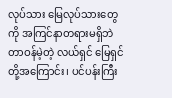လုပ်သား မြေလုပ်သားတွေကို အကြင်နာတရားမရှိဘဲ တာဝန်မဲ့တဲ့ လယ်ရှင် မြေရှင်တို့အကြောင်း၊ ပင်ပန်းကြီး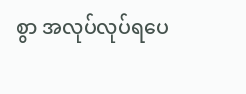စွာ အလုပ်လုပ်ရပေ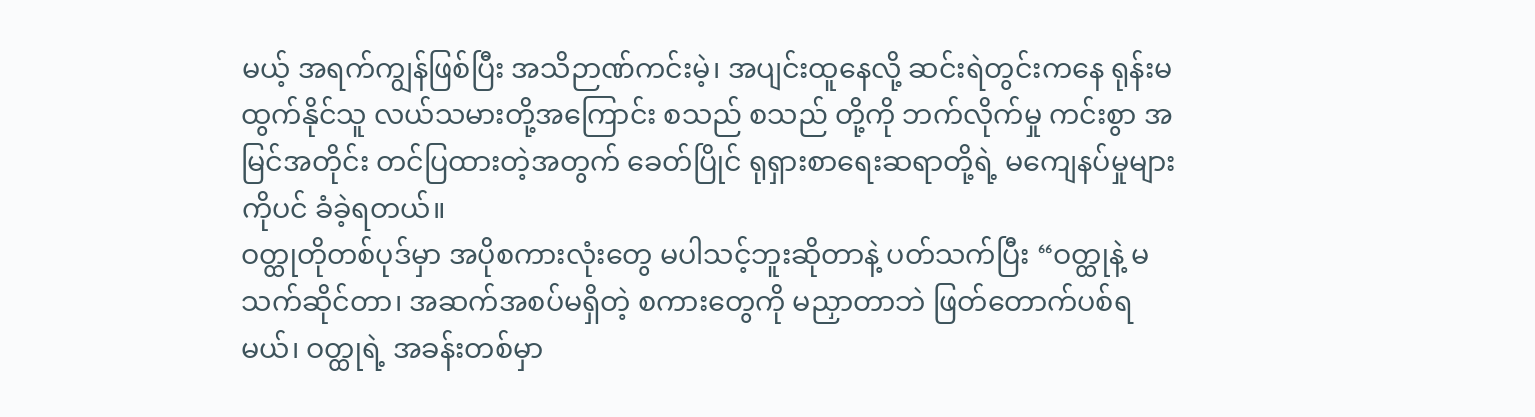မယ့် အရက်ကျွန်ဖြစ်ပြီး အသိဉာဏ်ကင်းမဲ့၊ အပျင်းထူနေလို့ ဆင်းရဲတွင်းကနေ ရုန်းမထွက်နိုင်သူ လယ်သမားတို့အကြောင်း စသည် စသည် တို့ကို ဘက်လိုက်မှု ကင်းစွာ အမြင်အတိုင်း တင်ပြထားတဲ့အတွက် ခေတ်ပြိုင် ရုရှားစာရေးဆရာတို့ရဲ့ မကျေနပ်မှုများကိုပင် ခံခဲ့ရတယ်။
ဝတ္ထုတိုတစ်ပုဒ်မှာ အပိုစကားလုံးတွေ မပါသင့်ဘူးဆိုတာနဲ့ ပတ်သက်ပြီး “ဝတ္ထုနဲ့ မသက်ဆိုင်တာ၊ အဆက်အစပ်မရှိတဲ့ စကားတွေကို မညှာတာဘဲ ဖြတ်တောက်ပစ်ရမယ်၊ ဝတ္ထုရဲ့ အခန်းတစ်မှာ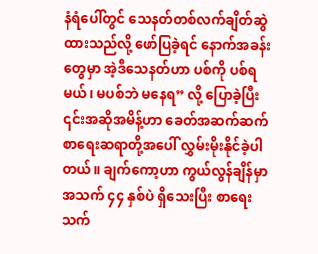နံရံပေါ်တွင် သေနတ်တစ်လက်ချိတ်ဆွဲထားသည်လို့ ဖော်ပြခဲ့ရင် နောက်အခန်းတွေမှာ အဲ့ဒီသေနတ်ဟာ ပစ်ကို ပစ်ရမယ်၊ မပစ်ဘဲ မနေရ” လို့ ပြောခဲ့ပြီး ၎င်းအဆိုအမိန့်ဟာ ခေတ်အဆက်ဆက် စာရေးဆရာတို့အပေါ် လွှမ်းမိုးနိုင်ခဲ့ပါတယ်။ ချက်ကော့ဟာ ကွယ်လွန်ချိန်မှာ အသက် ၄၄ နှစ်ပဲ ရှိသေးပြီး စာရေးသက်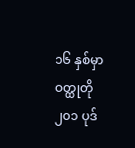၁၆ နှစ်မှာ ဝတ္ထုတို ၂၀၁ ပုဒ်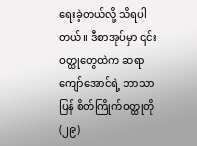ရေးခဲ့တယ်လို့ သိရပါတယ်။ ဒီစာအုပ်မှာ ၎င်းဝတ္ထုတွေထဲက ဆရာကျော်အောင်ရဲ့ ဘာသာပြန် စိတ်ကြိုက်ဝတ္ထုတို (၂၉)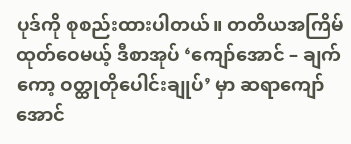ပုဒ်ကို စုစည်းထားပါတယ်။ တတိယအကြိမ် ထုတ်ဝေမယ့် ဒီစာအုပ် ‘ကျော်အောင် – ချက်ကော့ ဝတ္ထုတိုပေါင်းချုပ်’ မှာ ဆရာကျော်အောင်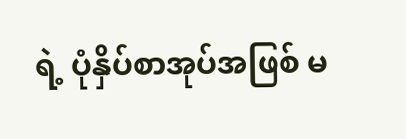ရဲ့ ပုံနှိပ်စာအုပ်အဖြစ် မ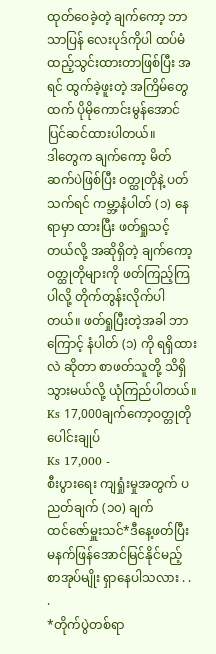ထုတ်ဝေခဲ့တဲ့ ချက်ကော့ ဘာသာပြန် လေးပုဒ်ကိုပါ ထပ်မံထည့်သွင်းထားတာဖြစ်ပြီး အရင် ထွက်ခဲ့ဖူးတဲ့ အကြိမ်တွေထက် ပိုမိုကောင်းမွန်အောင် ပြင်ဆင်ထားပါတယ်။
ဒါတွေက ချက်ကော့ မိတ်ဆက်ပဲဖြစ်ပြီး ဝတ္ထုတိုနဲ့ ပတ်သက်ရင် ကမ္ဘာ့နံပါတ် (၁) နေရာမှာ ထားပြီး ဖတ်ရှုသင့်တယ်လို့ အဆိုရှိတဲ့ ချက်ကော့ ဝတ္ထုတိုများကို ဖတ်ကြည့်ကြပါလို့ တိုက်တွန်းလိုက်ပါတယ်။ ဖတ်ရှုပြီးတဲ့အခါ ဘာကြောင့် နံပါတ် (၁) ကို ရရှိထားလဲ ဆိုတာ စာဖတ်သူတို့ သိရှိသွားမယ်လို့ ယုံကြည်ပါတယ်။
Ks 17,000ချက်ကော့ဝတ္တုတိုပေါင်းချုပ်
Ks 17,000 -
စီးပွားရေး ကျရှုံးမှုအတွက် ပညတ်ချက် (၁၀) ချက်
ထင်ဇော်မှူးသင်*ဒီနေ့ဖတ်ပြီး မနက်ဖြန်အောင်မြင်နိုင်မည့် စာအုပ်မျိုး ရှာနေပါသလား . . .
*တိုက်ပွဲတစ်ရာ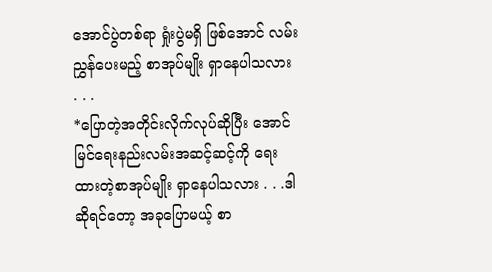အောင်ပွဲတစ်ရာ ရှုံးပွဲမရှိ ဖြစ်အောင် လမ်းညွှန်ပေးမည့် စာအုပ်မျိုး ရှာနေပါသလား . . .
*ပြောတဲ့အတိုင်းလိုက်လုပ်ဆိုပြီး အောင်မြင်ရေးနည်းလမ်းအဆင့်ဆင့်ကို ရေးထားတဲ့စာအုပ်မျိုး ရှာနေပါသလား . . .ဒါဆိုရင်တော့ အခုပြောမယ့် စာ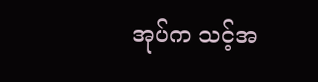အုပ်က သင့်အ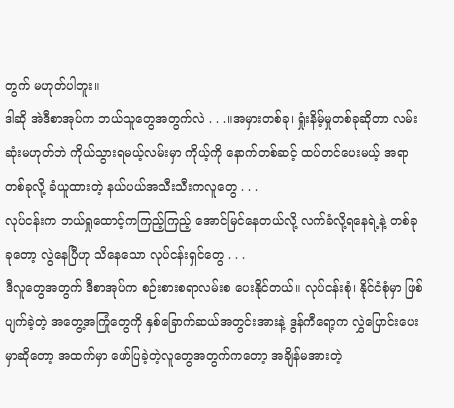တွက် မဟုတ်ပါဘူး။
ဒါဆို အဲဒီစာအုပ်က ဘယ်သူတွေအတွက်လဲ . . .။အမှားတစ်ခု၊ ရှုံးနိမ့်မှုတစ်ခုဆိုတာ လမ်းဆုံးမဟုတ်ဘဲ ကိုယ်သွားရမယ့်လမ်းမှာ ကိုယ့်ကို နောက်တစ်ဆင့် ထပ်တင်ပေးမယ့် အရာတစ်ခုလို့ ခံယူထားတဲ့ နယ်ပယ်အသီးသီးကလူတွေ . . .
လုပ်ငန်းက ဘယ်ရှုထောင့်ကကြည့်ကြည့် အောင်မြင်နေတယ်လို့ လက်ခံလို့ရနေရဲ့နဲ့ တစ်ခုခုတော့ လွဲနေပြီဟု သိနေသော လုပ်ငန်းရှင်တွေ . . .
ဒီလူတွေအတွက် ဒီစာအုပ်က စဉ်းစားစရာလမ်းစ ပေးနိုင်တယ်။ လုပ်ငန်းစုံ၊ နိုင်ငံစုံမှာ ဖြစ်ပျက်ခဲ့တဲ့ အတွေ့အကြုံတွေကို နှစ်ခြောက်ဆယ်အတွင်းအားနဲ့ ဒွန်ကီရော့က လွှဲပြောင်းပေးမှာဆိုတော့ အထက်မှာ ဖော်ပြခဲ့တဲ့လူတွေအတွက်ကတော့ အချိန်မအားတဲ့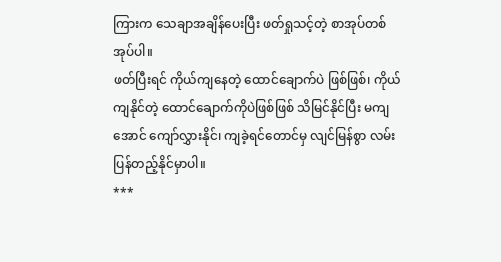ကြားက သေချာအချိန်ပေးပြီး ဖတ်ရှုသင့်တဲ့ စာအုပ်တစ်အုပ်ပါ။
ဖတ်ပြီးရင် ကိုယ်ကျနေတဲ့ ထောင်ချောက်ပဲ ဖြစ်ဖြစ်၊ ကိုယ်ကျနိုင်တဲ့ ထောင်ချောက်ကိုပဲဖြစ်ဖြစ် သိမြင်နိုင်ပြီး မကျအောင် ကျော်လွှားနိုင်၊ ကျခဲ့ရင်တောင်မှ လျင်မြန်စွာ လမ်းပြန်တည့်နိုင်မှာပါ။
***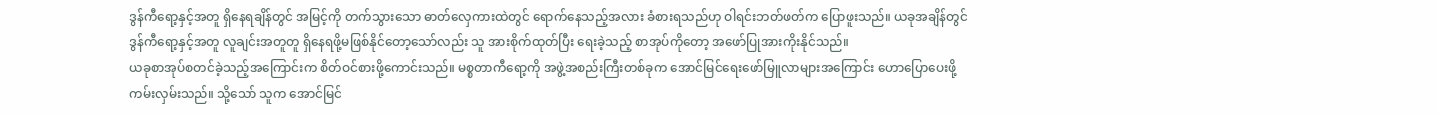ဒွန်ကီရော့နှင့်အတူ ရှိနေရချိန်တွင် အမြင့်ကို တက်သွားသော ဓာတ်လှေကားထဲတွင် ရောက်နေသည့်အလား ခံစားရသည်ဟု ဝါရင်းဘတ်ဖတ်က ပြောဖူးသည်။ ယခုအချိန်တွင် ဒွန်ကီရော့နှင့်အတူ လူချင်းအတူတူ ရှိနေရဖို့မဖြစ်နိုင်တော့သော်လည်း သူ အားစိုက်ထုတ်ပြီး ရေးခဲ့သည့် စာအုပ်ကိုတော့ အဖော်ပြုအားကိုးနိုင်သည်။
ယခုစာအုပ်စတင်ခဲ့သည့်အကြောင်းက စိတ်ဝင်စားဖို့ကောင်းသည်။ မစ္စတာကီရော့ကို အဖွဲ့အစည်းကြီးတစ်ခုက အောင်မြင်ရေးဖော်မြူလာများအကြောင်း ဟောပြောပေးဖို့ ကမ်းလှမ်းသည်။ သို့သော် သူက အောင်မြင်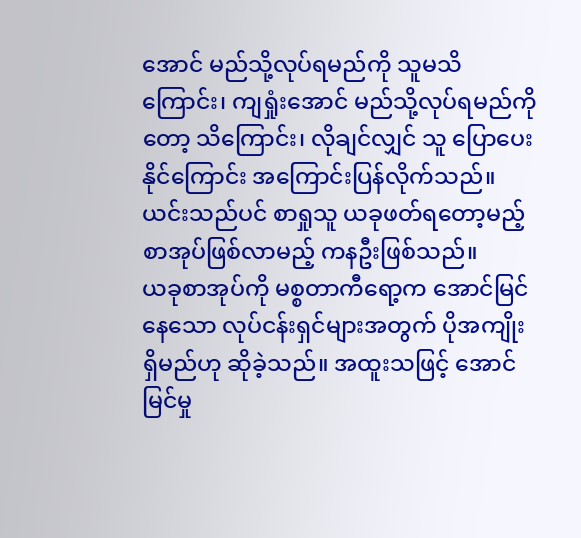အောင် မည်သို့လုပ်ရမည်ကို သူမသိကြောင်း၊ ကျရှုံးအောင် မည်သို့လုပ်ရမည်ကိုတော့ သိကြောင်း၊ လိုချင်လျှင် သူ ပြောပေးနိုင်ကြောင်း အကြောင်းပြန်လိုက်သည်။ ယင်းသည်ပင် စာရှုသူ ယခုဖတ်ရတော့မည့် စာအုပ်ဖြစ်လာမည့် ကနဦးဖြစ်သည်။
ယခုစာအုပ်ကို မစ္စတာကီရော့က အောင်မြင်နေသော လုပ်ငန်းရှင်များအတွက် ပိုအကျိုးရှိမည်ဟု ဆိုခဲ့သည်။ အထူးသဖြင့် အောင်မြင်မှု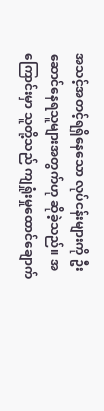အသင့်အတင့်ရရှိနေသော လုပ်ငန်းများကို ဦးဆောင်နေရသူများအတွက်ဟု ဆိုခဲ့သည်။ အကြောင်းမှာ သူတို့သည် ကျရှုံးမှုထောင်ချောက်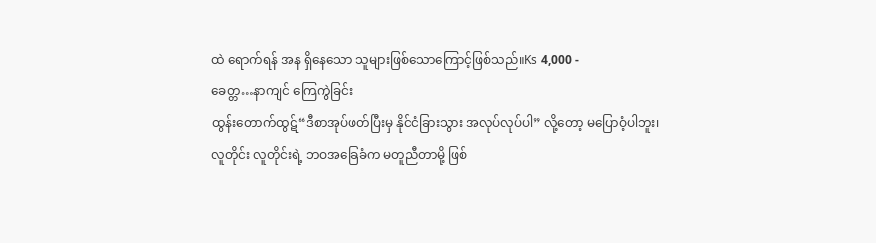ထဲ ရောက်ရန် အန ရှိနေသော သူများဖြစ်သောကြောင့်ဖြစ်သည်။Ks 4,000 -
ခေတ္တ…နာကျင် ကြေကွဲခြင်း
ထွန်းတောက်ထွဋ်“ဒီစာအုပ်ဖတ်ပြီးမှ နိုင်ငံခြားသွား အလုပ်လုပ်ပါ” လို့တော့ မပြောဝံ့ပါဘူး၊
လူတိုင်း လူတိုင်းရဲ့ ဘဝအခြေခံက မတူညီတာမို့ ဖြစ်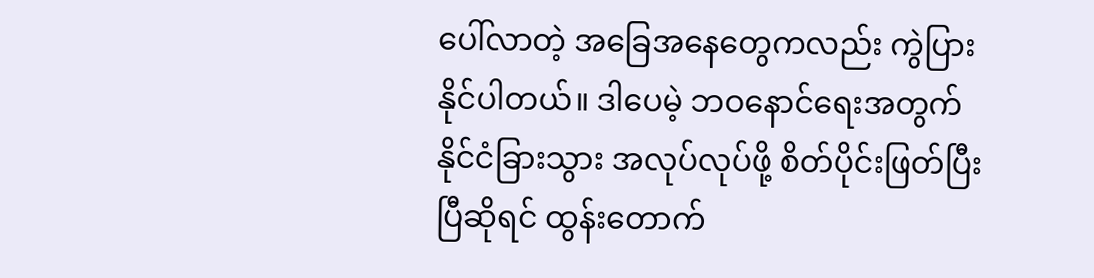ပေါ်လာတဲ့ အခြေအနေတွေကလည်း ကွဲပြားနိုင်ပါတယ်။ ဒါပေမဲ့ ဘဝနောင်ရေးအတွက် နိုင်ငံခြားသွား အလုပ်လုပ်ဖို့ စိတ်ပိုင်းဖြတ်ပြီးပြီဆိုရင် ထွန်းတောက်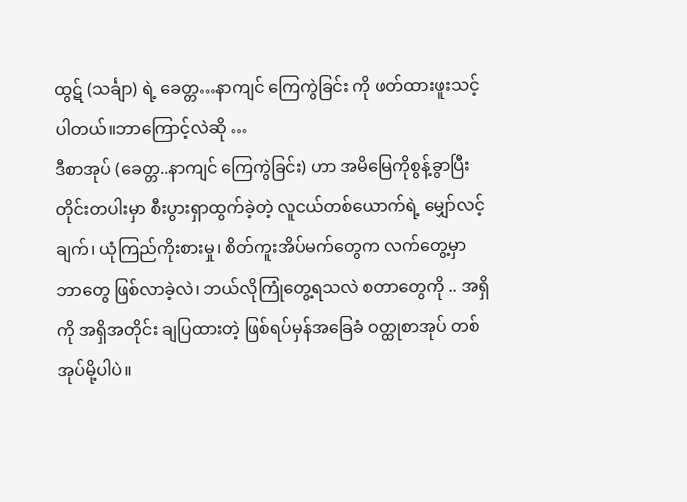ထွဋ် (သင်္ချာ) ရဲ့ ခေတ္တ…နာကျင် ကြေကွဲခြင်း ကို ဖတ်ထားဖူးသင့်ပါတယ်။ဘာကြောင့်လဲဆို …
ဒီစာအုပ် (ခေတ္တ..နာကျင် ကြေကွဲခြင်း) ဟာ အမိမြေကိုစွန့်ခွာပြီး တိုင်းတပါးမှာ စီးပွားရှာထွက်ခဲ့တဲ့ လူငယ်တစ်ယောက်ရဲ့ မျှော်လင့်ချက်၊ ယုံကြည်ကိုးစားမှု၊ စိတ်ကူးအိပ်မက်တွေက လက်တွေ့မှာ ဘာတွေ ဖြစ်လာခဲ့လဲ၊ ဘယ်လိုကြုံတွေ့ရသလဲ စတာတွေကို .. အရှိကို အရှိအတိုင်း ချပြထားတဲ့ ဖြစ်ရပ်မှန်အခြေခံ ဝတ္ထုစာအုပ် တစ်အုပ်မို့ပါပဲ။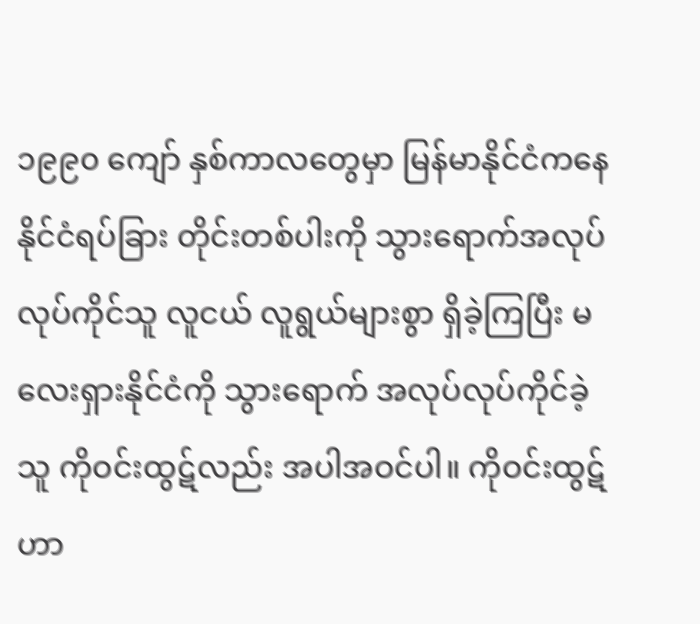၁၉၉၀ ကျော် နှစ်ကာလတွေမှာ မြန်မာနိုင်ငံကနေ နိုင်ငံရပ်ခြား တိုင်းတစ်ပါးကို သွားရောက်အလုပ်လုပ်ကိုင်သူ လူငယ် လူရွယ်များစွာ ရှိခဲ့ကြပြီး မလေးရှားနိုင်ငံကို သွားရောက် အလုပ်လုပ်ကိုင်ခဲ့သူ ကိုဝင်းထွဋ်လည်း အပါအဝင်ပါ။ ကိုဝင်းထွဋ်ဟာ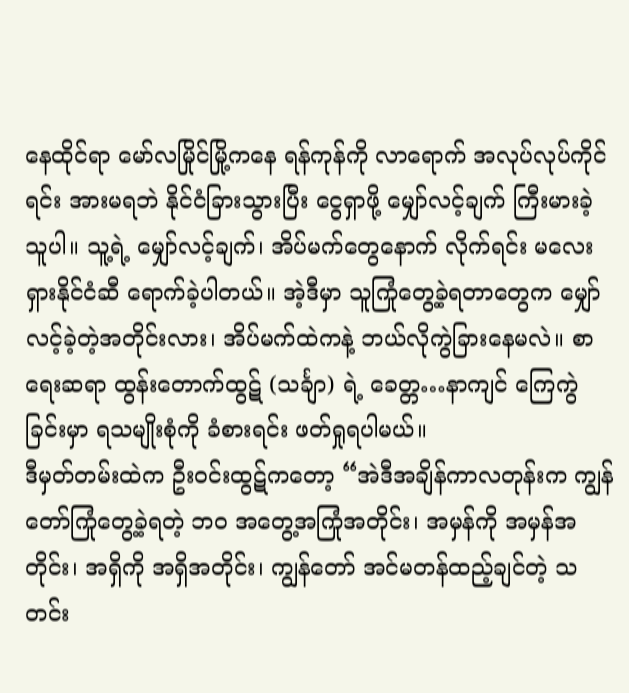နေထိုင်ရာ မော်လမြိုင်မြို့ကနေ ရန်ကုန်ကို လာရောက် အလုပ်လုပ်ကိုင်ရင်း အားမရဘဲ နိုင်ငံခြားသွားပြီး ငွေရှာဖို့ မျှော်လင့်ချက် ကြီးမားခဲ့သူပါ။ သူ့ရဲ့ မျှော်လင့်ချက်၊ အိပ်မက်တွေနောက် လိုက်ရင်း မလေးရှားနိုင်ငံဆီ ရောက်ခဲ့ပါတယ်။ အဲ့ဒီမှာ သူကြုံတွေ့ခဲ့ရတာတွေက မျှော်လင့်ခဲ့တဲ့အတိုင်းလား၊ အိပ်မက်ထဲကနဲ့ ဘယ်လိုကွဲခြားနေမလဲ။ စာရေးဆရာ ထွန်းတောက်ထွဋ် (သင်္ချာ) ရဲ့ ခေတ္တ…နာကျင် ကြေကွဲခြင်းမှာ ရသမျိုးစုံကို ခံစားရင်း ဖတ်ရှုရပါမယ်။
ဒီမှတ်တမ်းထဲက ဦးဝင်းထွဋ်ကတော့ “အဲဒီအချိန်ကာလတုန်းက ကျွန်တော်ကြုံတွေ့ခဲ့ရတဲ့ ဘဝ အတွေ့အကြုံအတိုင်း၊ အမှန်ကို အမှန်အတိုင်း၊ အရှိကို အရှိအတိုင်း၊ ကျွန်တော် အင်မတန်ထည့်ချင်တဲ့ သတင်း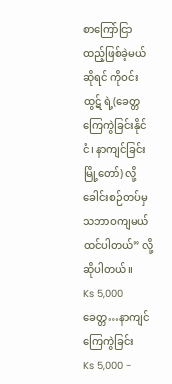စာကြော်ငြာ ထည့်ဖြစ်ခဲ့မယ်ဆိုရင် ကိုဝင်းထွဋ် ရဲ့(ခေတ္တ ကြေကွဲခြင်းနိုင်ငံ၊ နာကျင်ခြင်းမြို့တော်) လို့ ခေါင်းစဉ်တပ်မှ သဘာဝကျမယ် ထင်ပါတယ်” လို့ ဆိုပါတယ်။
Ks 5,000ခေတ္တ…နာကျင် ကြေကွဲခြင်း
Ks 5,000 -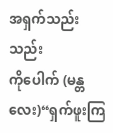အရှက်သည်းသည်း
ကိုပေါက် (မန္တလေး)“ရှက်ဖူးကြ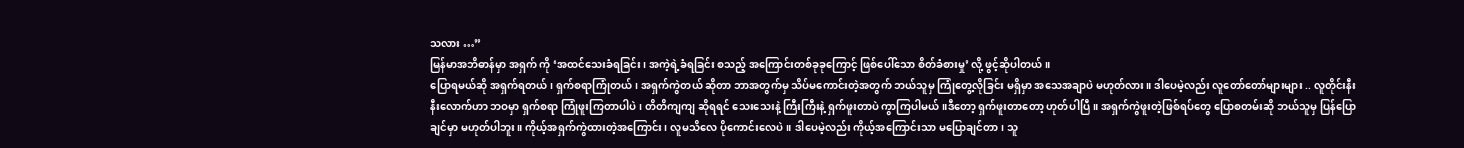သလား …”
မြန်မာအဘိဓာန်မှာ အရှက် ကို ‘အထင်သေးခံရခြင်း၊ အကဲ့ရဲ့ခံရခြင်း စသည့် အကြောင်းတစ်ခုခုကြောင့် ဖြစ်ပေါ်သော စိတ်ခံစားမှု’ လို့ ဖွင့်ဆိုပါတယ်။
ပြောရမယ်ဆို အရှက်ရတယ်၊ ရှက်စရာကြုံတယ်၊ အရှက်ကွဲတယ် ဆိုတာ ဘာအတွက်မှ သိပ်မကောင်းတဲ့အတွက် ဘယ်သူမှ ကြုံတွေ့လိုခြင်း မရှိမှာ အသေအချာပဲ မဟုတ်လား။ ဒါပေမဲ့လည်း လူတော်တော်များများ .. လူတိုင်းနီးနီးလောက်ဟာ ဘဝမှာ ရှက်စရာ ကြုံဖူးကြတာပါပဲ၊ တိတိကျကျ ဆိုရရင် သေးသေးနဲ့ ကြီးကြီးနဲ့ ရှက်ဖူးတာပဲ ကွာကြပါမယ်။ဒီတော့ ရှက်ဖူးတာတော့ ဟုတ်ပါပြီ။ အရှက်ကွဲဖူးတဲ့ဖြစ်ရပ်တွေ ပြောစတမ်းဆို ဘယ်သူမှ ပြန်ပြောချင်မှာ မဟုတ်ပါဘူး။ ကိုယ့်အရှက်ကွဲထားတဲ့အကြောင်း၊ လူမသိလေ ပိုကောင်းလေပဲ။ ဒါပေမဲ့လည်း ကိုယ့်အကြောင်းသာ မပြောချင်တာ၊ သူ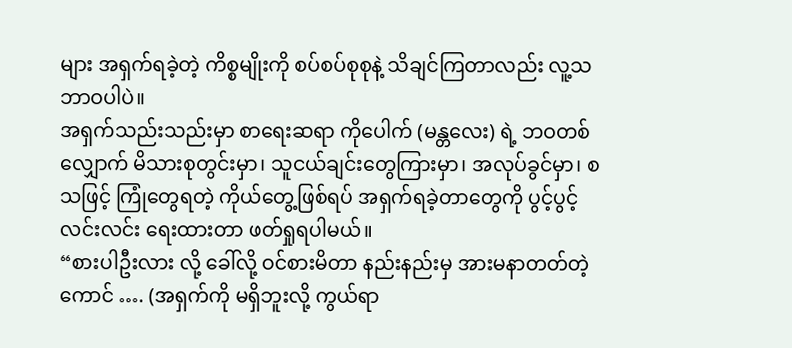များ အရှက်ရခဲ့တဲ့ ကိစ္စမျိုးကို စပ်စပ်စုစုနဲ့ သိချင်ကြတာလည်း လူ့သဘာဝပါပဲ။
အရှက်သည်းသည်းမှာ စာရေးဆရာ ကိုပေါက် (မန္တလေး) ရဲ့ ဘဝတစ်လျှောက် မိသားစုတွင်းမှာ၊ သူငယ်ချင်းတွေကြားမှာ၊ အလုပ်ခွင်မှာ၊ စသဖြင့် ကြုံတွေရတဲ့ ကိုယ်တွေ့ဖြစ်ရပ် အရှက်ရခဲ့တာတွေကို ပွင့်ပွင့်လင်းလင်း ရေးထားတာ ဖတ်ရှုရပါမယ်။
“စားပါဦးလား လို့ ခေါ်လို့ ဝင်စားမိတာ နည်းနည်းမှ အားမနာတတ်တဲ့ကောင် …. (အရှက်ကို မရှိဘူးလို့ ကွယ်ရာ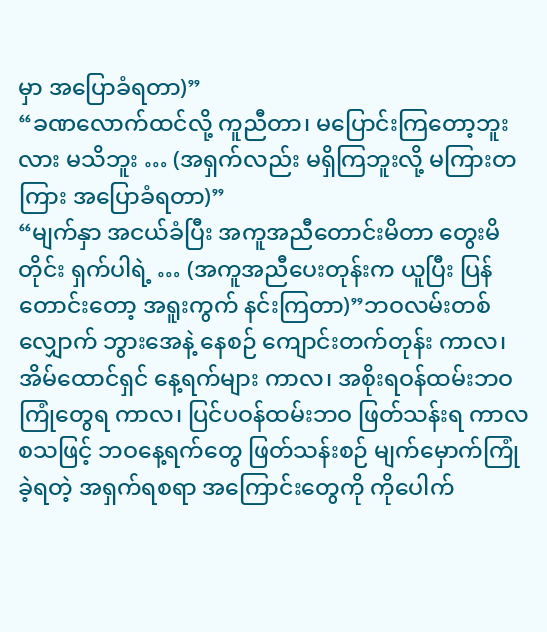မှာ အပြောခံရတာ)”
“ခဏလောက်ထင်လို့ ကူညီတာ၊ မပြောင်းကြတော့ဘူးလား မသိဘူး … (အရှက်လည်း မရှိကြဘူးလို့ မကြားတကြား အပြောခံရတာ)”
“မျက်နှာ အငယ်ခံပြီး အကူအညီတောင်းမိတာ တွေးမိတိုင်း ရှက်ပါရဲ့ … (အကူအညီပေးတုန်းက ယူပြီး ပြန်တောင်းတော့ အရူးကွက် နင်းကြတာ)”ဘဝလမ်းတစ်လျှောက် ဘွားအေနဲ့ နေစဉ် ကျောင်းတက်တုန်း ကာလ၊ အိမ်ထောင်ရှင် နေ့ရက်များ ကာလ၊ အစိုးရဝန်ထမ်းဘဝ ကြုံတွေရ ကာလ၊ ပြင်ပဝန်ထမ်းဘဝ ဖြတ်သန်းရ ကာလ စသဖြင့် ဘဝနေ့ရက်တွေ ဖြတ်သန်းစဉ် မျက်မှောက်ကြုံခဲ့ရတဲ့ အရှက်ရစရာ အကြောင်းတွေကို ကိုပေါက်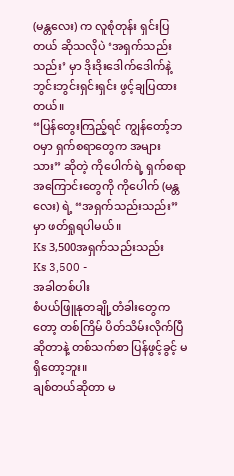(မန္တလေး) က လူစုံတုန်း ရှင်းပြတယ် ဆိုသလိုပဲ ‘အရှက်သည်းသည်း’ မှာ ဒိုးဒိုးဒေါက်ဒေါက်နဲ့ ဘွင်းဘွင်းရှင်းရှင်း ဖွင့်ချပြထားတယ်။
“ပြန်တွေးကြည့်ရင် ကျွန်တော့်ဘဝမှာ ရှက်စရာတွေက အများသား” ဆိုတဲ့ ကိုပေါက်ရဲ့ ရှက်စရာ အကြောင်းတွေကို ကိုပေါက် (မန္တလေး) ရဲ့ “အရှက်သည်းသည်း” မှာ ဖတ်ရှုရပါမယ်။
Ks 3,500အရှက်သည်းသည်း
Ks 3,500 -
အခါတစ်ပါး
စံပယ်ဖြူနုတချို့တံခါးတွေကတော့ တစ်ကြိမ် ပိတ်သိမ်းလိုက်ပြီဆိုတာနဲ့ တစ်သက်စာ ပြန်ဖွင့်ခွင့် မရှိတော့ဘူး။
ချစ်တယ်ဆိုတာ မ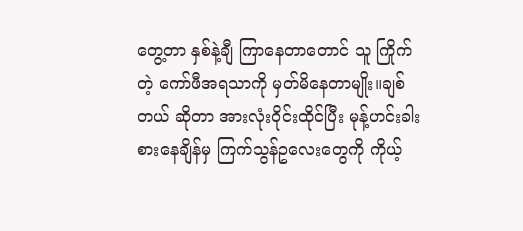တွေ့တာ နှစ်နဲ့ချီ ကြာနေတာတောင် သူ ကြိုက်တဲ့ ကော်ဖီအရသာကို မှတ်မိနေတာမျိုး။ချစ်တယ် ဆိုတာ အားလုံးဝိုင်းထိုင်ပြီး မုန့်ဟင်းခါး စားနေချိန်မှ ကြက်သွန်ဥလေးတွေကို ကိုယ့်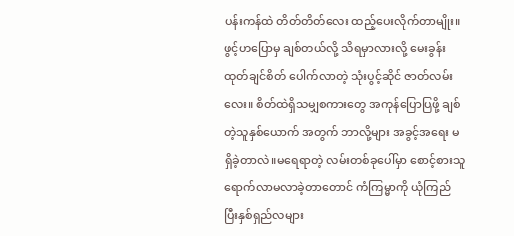ပန်းကန်ထဲ တိတ်တိတ်လေး ထည့်ပေးလိုက်တာမျိုး။
ဖွင့်ဟပြောမှ ချစ်တယ်လို့ သိရမှာလားလို့ မေးခွန်းထုတ်ချင်စိတ် ပေါက်လာတဲ့ သုံးပွင့်ဆိုင် ဇာတ်လမ်းလေး။ စိတ်ထဲရှိသမျှစကားတွေ အကုန်ပြောပြဖို့ ချစ်တဲ့သူနှစ်ယောက် အတွက် ဘာလို့များ အခွင့်အရေး မရှိခဲ့တာလဲ။မရေရာတဲ့ လမ်းတစ်ခုပေါ်မှာ စောင့်စားသူ ရောက်လာမလာခဲ့တာတောင် ကံကြမ္မာကို ယုံကြည်ပြီးနှစ်ရှည်လများ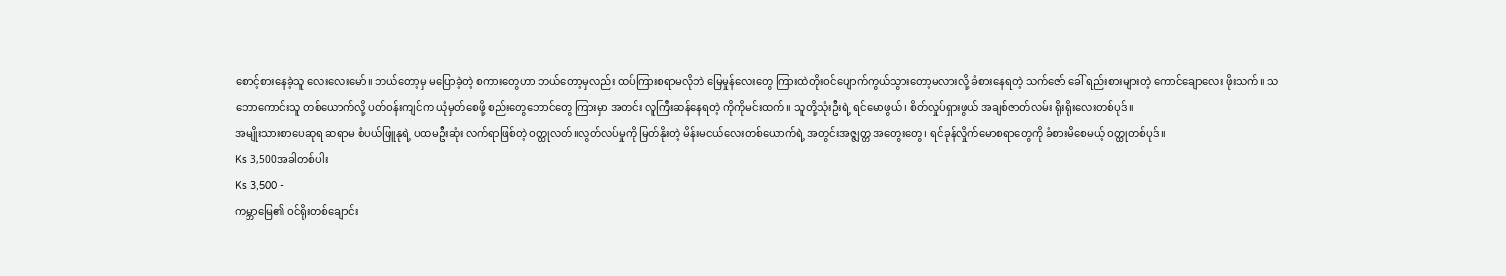စောင့်စားနေခဲ့သူ လေးလေးမော်။ ဘယ်တော့မှ မပြောခဲ့တဲ့ စကားတွေဟာ ဘယ်တော့မှလည်း ထပ်ကြားစရာမလိုဘဲ မြေမှုန်လေးတွေ ကြားထဲတိုးဝင်ပျောက်ကွယ်သွားတော့မလားလို့ ခံစားနေရတဲ့ သက်ဇော် ခေါ် ရည်းစားများတဲ့ ကောင်ချောလေး ဖိုးသက်။ သဘောကောင်းသူ တစ်ယောက်လို့ ပတ်ဝန်းကျင်က ယုံမှတ်စေဖို့ စည်းတွေဘောင်တွေ ကြားမှာ အတင်း လူကြီးဆန်နေရတဲ့ ကိုကိုမင်းထက်။ သူတို့သုံးဦးရဲ့ ရင်မောဖွယ်၊ စိတ်လှုပ်ရှားဖွယ် အချစ်ဇာတ်လမ်း ရိုးရိုးလေးတစ်ပုဒ်။
အမျိုးသားစာပေဆုရ ဆရာမ စံပယ်ဖြူနုရဲ့ ပထမဦးဆုံး လက်ရာဖြစ်တဲ့ ဝတ္ထုလတ်။လွတ်လပ်မှုကို မြတ်နိုးတဲ့ မိန်းမငယ်လေးတစ်ယောက်ရဲ့ အတွင်းအဇ္ဇျတ္တ အတွေးတွေ၊ ရင်ခုန်လှိုက်မောစရာတွေကို ခံစားမိစေမယ့် ဝတ္ထုတစ်ပုဒ်။
Ks 3,500အခါတစ်ပါး
Ks 3,500 -
ကမ္ဘာမြေ၏ ဝင်ရိုးတစ်ချောင်း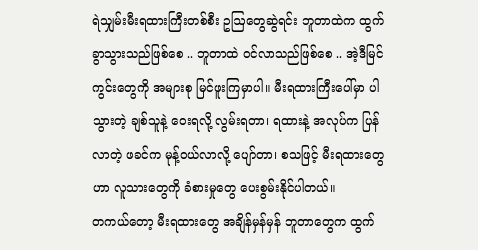ရဲသျှမ်းမီးရထားကြီးတစ်စီး ဥဩတွေဆွဲရင်း ဘူတာထဲက ထွက်ခွာသွားသည်ဖြစ်စေ .. ဘူတာထဲ ဝင်လာသည်ဖြစ်စေ .. အဲ့ဒီမြင်ကွင်းတွေကို အများစု မြင်ဖူးကြမှာပါ။ မီးရထားကြီးပေါ်မှာ ပါသွားတဲ့ ချစ်သူနဲ့ ဝေးရလို့ လွမ်းရတာ၊ ရထားနဲ့ အလုပ်က ပြန်လာတဲ့ ဖခင်က မုန့်ဝယ်လာလို့ ပျော်တာ၊ စသဖြင့် မီးရထားတွေဟာ လူသားတွေကို ခံစားမှုတွေ ပေးစွမ်းနိုင်ပါတယ်။
တကယ်တော့ မီးရထားတွေ အချိန်မှန်မှန် ဘူတာတွေက ထွက်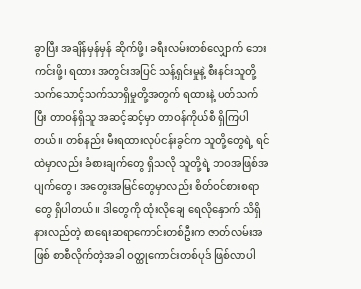ခွာပြီး အချိန်မှန်မှန် ဆိုက်ဖို့၊ ခရီးလမ်းတစ်လျှောက် ဘေးကင်းဖို့၊ ရထား အတွင်းအပြင် သန့်ရှင်းမှုနဲ့ စီးနင်းသူတို့ သက်သောင့်သက်သာရှိမှုတို့အတွက် ရထားနဲ့ ပတ်သက်ပြီး တာဝန်ရှိသူ အဆင့်ဆင့်မှာ တာဝန်ကိုယ်စီ ရှိကြပါတယ်။ တစ်နည်း မီးရထားလုပ်ငန်းခွင်က သူတို့တွေရဲ့ ရင်ထဲမှာလည်း ခံစားချက်တွေ ရှိသလို သူတို့ရဲ့ ဘဝအဖြစ်အပျက်တွေ၊ အတွေးအမြင်တွေမှာလည်း စိတ်ဝင်စားစရာတွေ ရှိပါတယ်။ ဒါတွေကို ထုံးလိုချေ ရေလိုနှောက် သိရှိ နားလည်တဲ့ စာရေးဆရာကောင်းတစ်ဦးက ဇာတ်လမ်းအဖြစ် စာစီလိုက်တဲ့အခါ ဝတ္ထုကောင်းတစ်ပုဒ် ဖြစ်လာပါ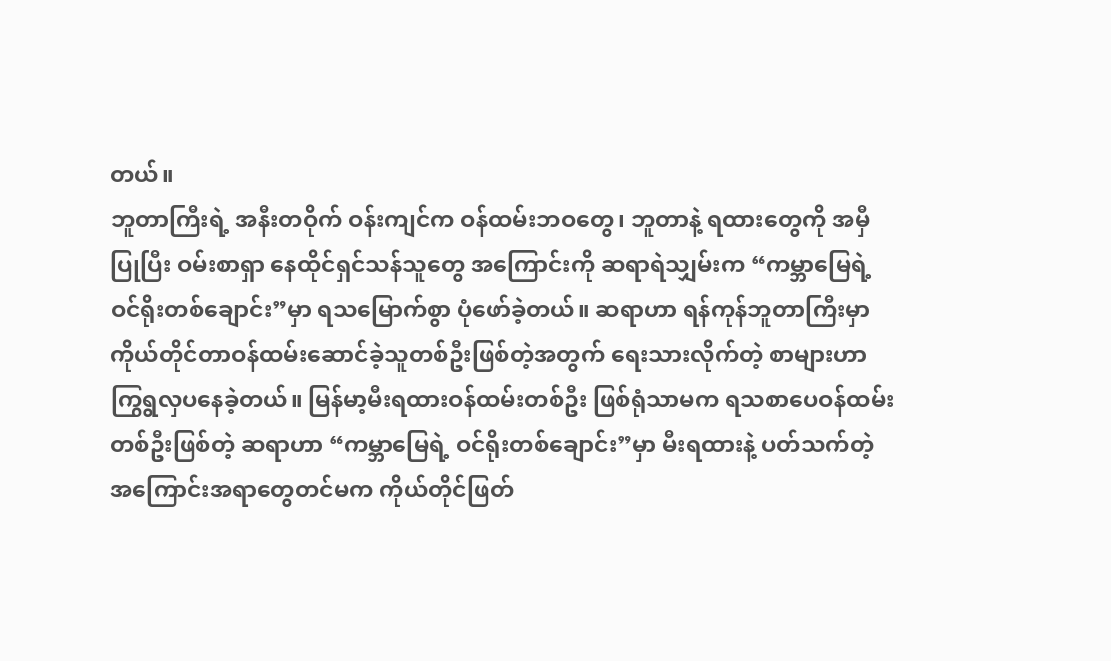တယ်။
ဘူတာကြီးရဲ့ အနီးတဝိုက် ဝန်းကျင်က ဝန်ထမ်းဘဝတွေ၊ ဘူတာနဲ့ ရထားတွေကို အမှီပြုပြီး ဝမ်းစာရှာ နေထိုင်ရှင်သန်သူတွေ အကြောင်းကို ဆရာရဲသျှမ်းက “ကမ္ဘာမြေရဲ့ ဝင်ရိုးတစ်ချောင်း”မှာ ရသမြောက်စွာ ပုံဖော်ခဲ့တယ်။ ဆရာဟာ ရန်ကုန်ဘူတာကြီးမှာ ကိုယ်တိုင်တာဝန်ထမ်းဆောင်ခဲ့သူတစ်ဦးဖြစ်တဲ့အတွက် ရေးသားလိုက်တဲ့ စာများဟာ ကြွရွလှပနေခဲ့တယ်။ မြန်မာ့မီးရထားဝန်ထမ်းတစ်ဦး ဖြစ်ရုံသာမက ရသစာပေဝန်ထမ်းတစ်ဦးဖြစ်တဲ့ ဆရာဟာ “ကမ္ဘာမြေရဲ့ ဝင်ရိုးတစ်ချောင်း”မှာ မီးရထားနဲ့ ပတ်သက်တဲ့ အကြောင်းအရာတွေတင်မက ကိုယ်တိုင်ဖြတ်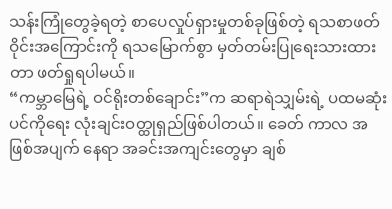သန်းကြုံတွေခဲ့ရတဲ့ စာပေလှုပ်ရှားမှုတစ်ခုဖြစ်တဲ့ ရသစာဖတ်ဝိုင်းအကြောင်းကို ရသမြောက်စွာ မှတ်တမ်းပြုရေးသားထားတာ ဖတ်ရှုရပါမယ်။
“ကမ္ဘာမြေရဲ့ ဝင်ရိုးတစ်ချောင်း”က ဆရာရဲသျှမ်းရဲ့ ပထမဆုံး ပင်ကိုရေး လုံးချင်းဝတ္ထုရှည်ဖြစ်ပါတယ်။ ခေတ် ကာလ အဖြစ်အပျက် နေရာ အခင်းအကျင်းတွေမှာ ချစ်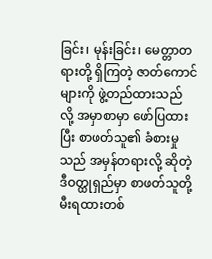ခြင်း၊ မုန်းခြင်း၊ မေတ္တာတရားတို့ ရှိကြတဲ့ ဇာတ်ကောင်များကို ဖွဲ့တည်ထားသည် လို့ အမှာစာမှာ ဖော်ပြထားပြီး စာဖတ်သူ၏ ခံစားမှုသည် အမှန်တရားလို့ ဆိုတဲ့ ဒီဝတ္ထုရှည်မှာ စာဖတ်သူတို့ မီးရထားတစ်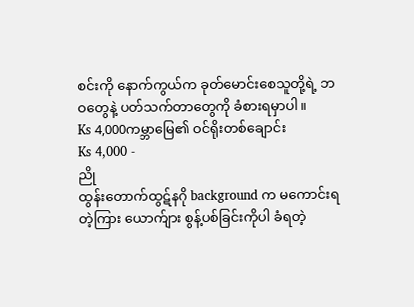စင်းကို နောက်ကွယ်က ခုတ်မောင်းစေသူတို့ရဲ့ ဘဝတွေနဲ့ ပတ်သက်တာတွေကို ခံစားရမှာပါ။
Ks 4,000ကမ္ဘာမြေ၏ ဝင်ရိုးတစ်ချောင်း
Ks 4,000 -
ညို
ထွန်းတောက်ထွဋ်နဂို background က မကောင်းရတဲ့ကြား ယောက်ျား စွန့်ပစ်ခြင်းကိုပါ ခံရတဲ့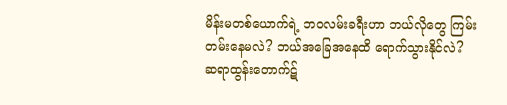မိန်းမတစ်ယောက်ရဲ့ ဘဝလမ်းခရီးဟာ ဘယ်လိုတွေ ကြမ်းတမ်းနေမလဲ? ဘယ်အခြေအနေထိ ရောက်သွားနိုင်လဲ?
ဆရာထွန်းတောက်ဋ်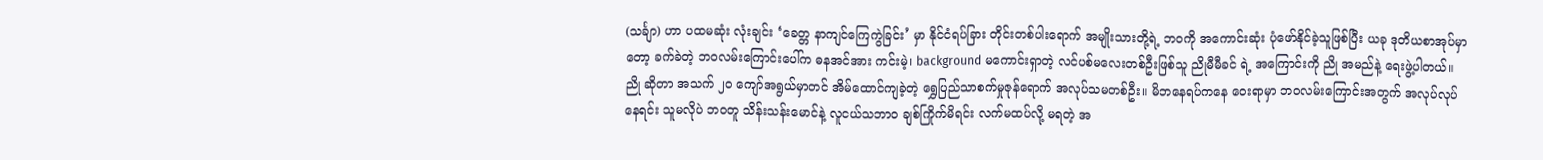(သင်္ချာ) ဟာ ပထမဆုံး လုံးချင်း ‘ခေတ္တ နာကျင်ကြေကွဲခြင်း’ မှာ နိုင်ငံရပ်ခြား တိုင်းတစ်ပါးရောက် အမျိုးသားတို့ရဲ့ ဘဝကို အကောင်းဆုံး ပုံဖော်နိုင်ခဲ့သူဖြစ်ပြီး ယခု ဒုတိယစာအုပ်မှာတော့ ခက်ခဲတဲ့ ဘဝလမ်းကြောင်းပေါ်က ဓနအင်အား ကင်းမဲ့၊ background မကောင်းရှာတဲ့ လင်ပစ်မလေးတစ်ဦးဖြစ်သူ ညိုမီမီခင် ရဲ့ အကြောင်းကို ညို အမည်နဲ့ ရေးဖွဲ့ပါတယ်။ ညို ဆိုတာ အသက် ၂၀ ကျော်အရွယ်မှာတင် အိမ်ထောင်ကျခဲ့တဲ့ ရွှေပြည်သာစက်မှုဇုန်ရောက် အလုပ်သမတစ်ဦး။ မိဘနေရပ်ကနေ ဝေးရာမှာ ဘဝလမ်းကြောင်းအတွက် အလုပ်လုပ်နေရင်း သူမလိုပဲ ဘဝတူ သိန်းသန်းမောင်နဲ့ လူငယ်သဘာဝ ချစ်ကြိုက်မိရင်း လက်မထပ်လို့ မရတဲ့ အ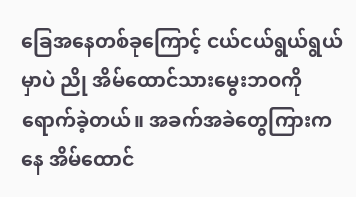ခြေအနေတစ်ခုကြောင့် ငယ်ငယ်ရွယ်ရွယ်မှာပဲ ညို အိမ်ထောင်သားမွေးဘဝကို ရောက်ခဲ့တယ်။ အခက်အခဲတွေကြားကနေ အိမ်ထောင်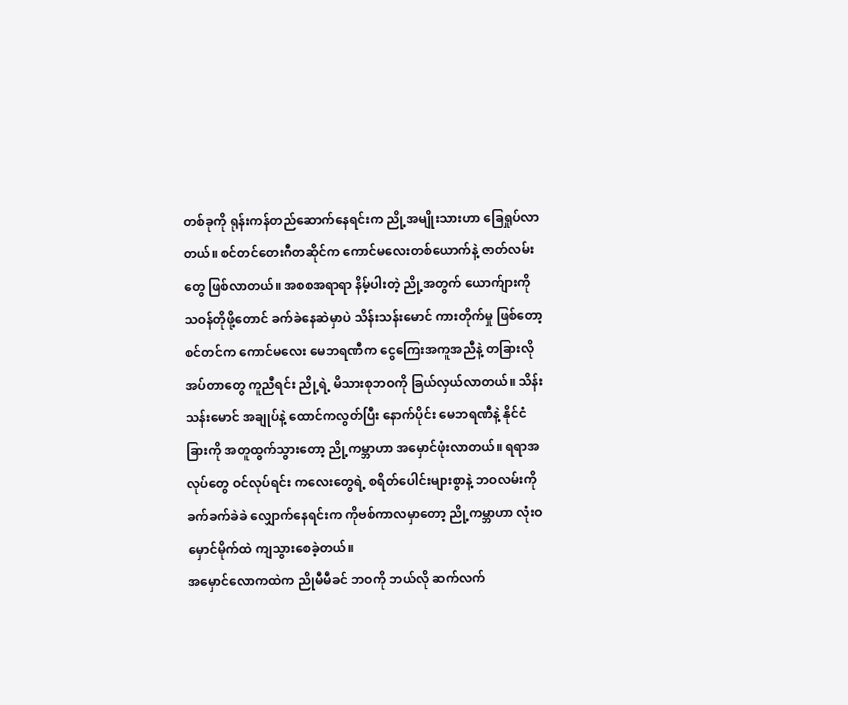တစ်ခုကို ရုန်းကန်တည်ဆောက်နေရင်းက ညို့အမျိုးသားဟာ ခြေရှုပ်လာတယ်။ စင်တင်တေးဂီတဆိုင်က ကောင်မလေးတစ်ယောက်နဲ့ ဇာတ်လမ်းတွေ ဖြစ်လာတယ်။ အစစအရာရာ နိမ့်ပါးတဲ့ ညို့အတွက် ယောက်ျားကို သဝန်တိုဖို့တောင် ခက်ခဲနေဆဲမှာပဲ သိန်းသန်းမောင် ကားတိုက်မှု ဖြစ်တော့ စင်တင်က ကောင်မလေး မေဘရဏီက ငွေကြေးအကူအညီနဲ့ တခြားလိုအပ်တာတွေ ကူညီရင်း ညို့ရဲ့ မိသားစုဘဝကို ခြယ်လှယ်လာတယ်။ သိန်းသန်းမောင် အချုပ်နဲ့ ထောင်ကလွတ်ပြီး နောက်ပိုင်း မေဘရဏီနဲ့ နိုင်ငံခြားကို အတူထွက်သွားတော့ ညို့ကမ္ဘာဟာ အမှောင်ဖုံးလာတယ်။ ရရာအလုပ်တွေ ဝင်လုပ်ရင်း ကလေးတွေရဲ့ စရိတ်ပေါင်းများစွာနဲ့ ဘဝလမ်းကို ခက်ခက်ခဲခဲ လျှောက်နေရင်းက ကိုဗစ်ကာလမှာတော့ ညို့ကမ္ဘာဟာ လုံးဝ မှောင်မိုက်ထဲ ကျသွားစေခဲ့တယ်။
အမှောင်လောကထဲက ညိုမီမီခင် ဘဝကို ဘယ်လို ဆက်လက်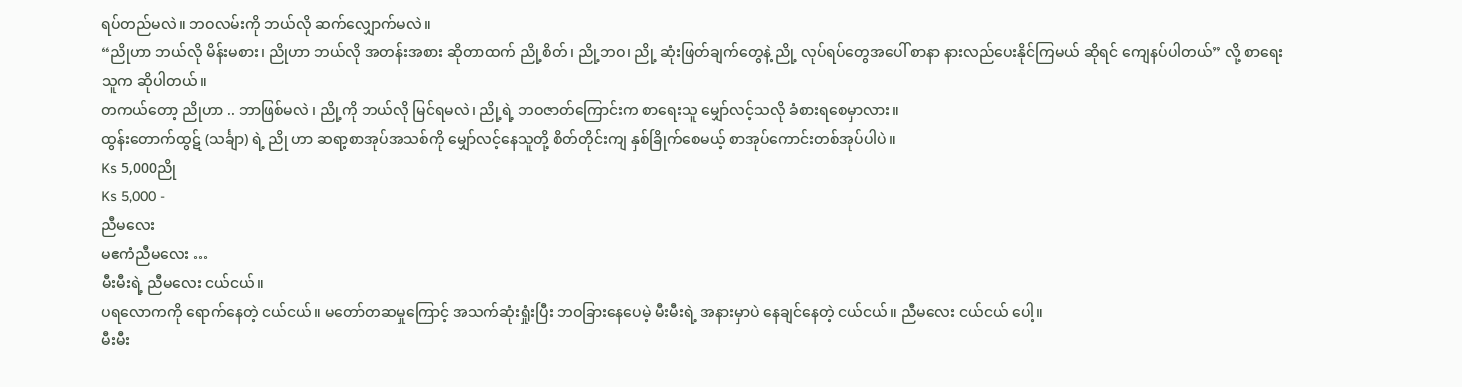ရပ်တည်မလဲ။ ဘဝလမ်းကို ဘယ်လို ဆက်လျှောက်မလဲ။
“ညိုဟာ ဘယ်လို မိန်းမစား၊ ညိုဟာ ဘယ်လို အတန်းအစား ဆိုတာထက် ညို့စိတ်၊ ညို့ဘဝ၊ ညို့ ဆုံးဖြတ်ချက်တွေနဲ့ ညို့ လုပ်ရပ်တွေအပေါ် စာနာ နားလည်ပေးနိုင်ကြမယ် ဆိုရင် ကျေနပ်ပါတယ်” လို့ စာရေးသူက ဆိုပါတယ်။
တကယ်တော့ ညိုဟာ .. ဘာဖြစ်မလဲ ၊ ညို့ကို ဘယ်လို မြင်ရမလဲ၊ ညို့ရဲ့ ဘဝဇာတ်ကြောင်းက စာရေးသူ မျှော်လင့်သလို ခံစားရစေမှာလား။
ထွန်းတောက်ထွဋ် (သင်္ချာ) ရဲ့ ညို ဟာ ဆရာ့စာအုပ်အသစ်ကို မျှော်လင့်နေသူတို့ စိတ်တိုင်းကျ နှစ်ခြိုက်စေမယ့် စာအုပ်ကောင်းတစ်အုပ်ပါပဲ။
Ks 5,000ညို
Ks 5,000 -
ညီမလေး
မဧကံညီမလေး …
မီးမီးရဲ့ ညီမလေး ငယ်ငယ်။
ပရလောကကို ရောက်နေတဲ့ ငယ်ငယ်။ မတော်တဆမှုကြောင့် အသက်ဆုံးရှုံးပြီး ဘဝခြားနေပေမဲ့ မီးမီးရဲ့ အနားမှာပဲ နေချင်နေတဲ့ ငယ်ငယ်။ ညီမလေး ငယ်ငယ် ပေါ့။
မီးမီး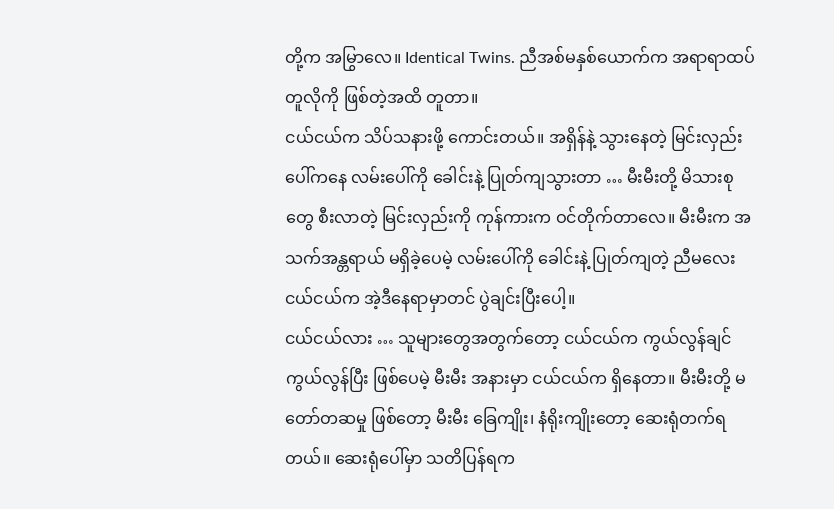တို့က အမြွာလေ။ Identical Twins. ညီအစ်မနှစ်ယောက်က အရာရာထပ်တူလိုကို ဖြစ်တဲ့အထိ တူတာ။
ငယ်ငယ်က သိပ်သနားဖို့ ကောင်းတယ်။ အရှိန်နဲ့ သွားနေတဲ့ မြင်းလှည်းပေါ်ကနေ လမ်းပေါ်ကို ခေါင်းနဲ့ ပြုတ်ကျသွားတာ … မီးမီးတို့ မိသားစုတွေ စီးလာတဲ့ မြင်းလှည်းကို ကုန်ကားက ဝင်တိုက်တာလေ။ မီးမီးက အသက်အန္တရာယ် မရှိခဲ့ပေမဲ့ လမ်းပေါ်ကို ခေါင်းနဲ့ ပြုတ်ကျတဲ့ ညီမလေး ငယ်ငယ်က အဲ့ဒီနေရာမှာတင် ပွဲချင်းပြီးပေါ့။
ငယ်ငယ်လား … သူများတွေအတွက်တော့ ငယ်ငယ်က ကွယ်လွန်ချင် ကွယ်လွန်ပြီး ဖြစ်ပေမဲ့ မီးမီး အနားမှာ ငယ်ငယ်က ရှိနေတာ။ မီးမီးတို့ မတော်တဆမှု ဖြစ်တော့ မီးမီး ခြေကျိုး၊ နံရိုးကျိုးတော့ ဆေးရုံတက်ရတယ်။ ဆေးရုံပေါ်မှာ သတိပြန်ရက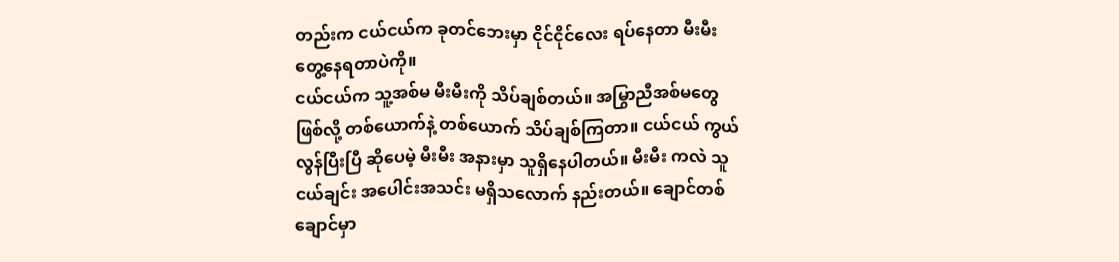တည်းက ငယ်ငယ်က ခုတင်ဘေးမှာ ငိုင်ငိုင်လေး ရပ်နေတာ မီးမီး တွေ့နေရတာပဲကို။
ငယ်ငယ်က သူ့အစ်မ မီးမီးကို သိပ်ချစ်တယ်။ အမြွာညီအစ်မတွေ ဖြစ်လို့ တစ်ယောက်နဲ့ တစ်ယောက် သိပ်ချစ်ကြတာ။ ငယ်ငယ် ကွယ်လွန်ပြီးပြီ ဆိုပေမဲ့ မီးမီး အနားမှာ သူရှိနေပါတယ်။ မီးမီး ကလဲ သူငယ်ချင်း အပေါင်းအသင်း မရှိသလောက် နည်းတယ်။ ချောင်တစ်ချောင်မှာ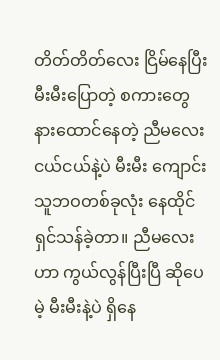တိတ်တိတ်လေး ငြိမ်နေပြီး မီးမီးပြောတဲ့ စကားတွေ နားထောင်နေတဲ့ ညီမလေး ငယ်ငယ်နဲ့ပဲ မီးမီး ကျောင်းသူဘဝတစ်ခုလုံး နေထိုင်ရှင်သန်ခဲ့တာ။ ညီမလေးဟာ ကွယ်လွန်ပြီးပြီ ဆိုပေမဲ့ မီးမီးနဲ့ပဲ ရှိနေ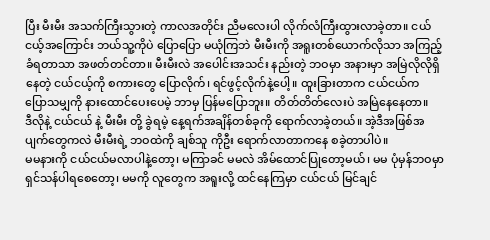ပြီး မီးမီး အသက်ကြီးသွားတဲ့ ကာလအတိုင်း ညီမလေးပါ လိုက်လံကြီးထွားလာခဲ့တာ။ ငယ်ငယ့်အကြောင်း ဘယ်သူ့ကိုပဲ ပြောပြော မယုံကြဘဲ မီးမီးကို အရူးတစ်ယောက်လိုသာ အကြည့်ခံရတာသာ အဖတ်တင်တာ။ မီးမီးလဲ အပေါင်းအသင်း နည်းတဲ့ ဘဝမှာ အနားမှာ အမြဲလိုလိုရှိနေတဲ့ ငယ်ငယ့်ကို စကားတွေ ပြောလိုက်၊ ရင်ဖွင့်လိုက်နဲ့ပေါ့။ ထူးခြားတာက ငယ်ငယ်က ပြောသမျှကို နားထောင်ပေးပေမဲ့ ဘာမှ ပြန်မပြောဘူး။ တိတ်တိတ်လေးပဲ အမြဲနေနေတာ။
ဒီလိုနဲ့ ငယ်ငယ် နဲ့ မီးမီး တို့ ခွဲရမဲ့ နေ့ရက်အချိန်တစ်ခုကို ရောက်လာခဲ့တယ်။ အဲ့ဒီအဖြစ်အပျက်တွေကလဲ မီးမီးရဲ့ ဘဝထဲကို ချစ်သူ ကိုဦး ရောက်လာတာကနေ စခဲ့တာပါပဲ။
မမနားကို ငယ်ငယ်မလာပါနဲ့တော့၊ မကြာခင် မမလဲ အိမ်ထောင်ပြုတော့မယ်၊ မမ ပုံမှန်ဘဝမှာ ရှင်သန်ပါရစေတော့၊ မမကို လူတွေက အရူးလို့ ထင်နေကြမှာ ငယ်ငယ် မြင်ချင်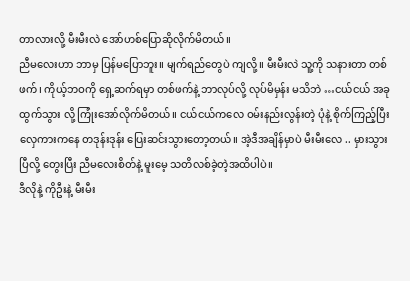တာလားလို့ မီးမီးလဲ အော်ဟစ်ပြောဆိုလိုက်မိတယ်။
ညီမလေးဟာ ဘာမှ ပြန်မပြောဘူး။ မျက်ရည်တွေပဲ ကျလို့။ မီးမီးလဲ သူ့ကို သနားတာ တစ်ဖက်၊ ကိုယ့်ဘဝကို ရှေ့ဆက်ရမှာ တစ်ဖက်နဲ့ ဘာလုပ်လို့ လုပ်မိမှန်း မသိဘဲ …ငယ်ငယ် အခုထွက်သွား လို့ ကြုံးအော်လိုက်မိတယ်။ ငယ်ငယ်ကလေ ဝမ်းနည်းလွန်းတဲ့ ပုံနဲ့ စိုက်ကြည့်ပြီး လှေကားကနေ တဒုန်းဒုန်း ပြေးဆင်းသွားတော့တယ်။ အဲ့ဒီအချိန်မှာပဲ မီးမီးလေ .. မှားသွားပြီလို့ တွေးပြီး ညီမလေးစိတ်နဲ့ မူးမေ့ သတိလစ်ခဲ့တဲ့အထိပါပဲ။
ဒီလိုနဲ့ ကိုဦးနဲ့ မီးမီး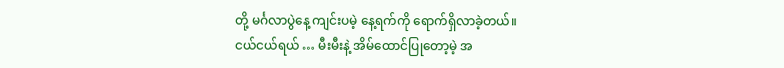တို့ မင်္ဂလာပွဲနေ့ ကျင်းပမဲ့ နေ့ရက်ကို ရောက်ရှိလာခဲ့တယ်။
ငယ်ငယ်ရယ် … မီးမီးနဲ့ အိမ်ထောင်ပြုတော့မဲ့ အ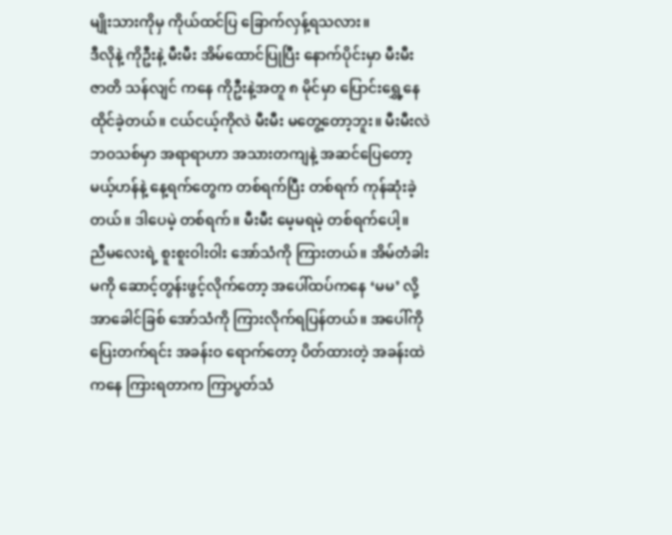မျိုးသားကိုမှ ကိုယ်ထင်ပြ ခြောက်လှန့်ရသလား။
ဒီလိုနဲ့ ကိုဦးနဲ့ မီးမီး အိမ်ထောင်ပြုပြီး နောက်ပိုင်းမှာ မီးမီး ဇာတိ သန်လျင် ကနေ ကိုဦးနဲ့အတူ ၈ မိုင်မှာ ပြောင်းရွှေ့နေထိုင်ခဲ့တယ်။ ငယ်ငယ့်ကိုလဲ မီးမီး မတွေ့တော့ဘူး။ မီးမီးလဲ ဘဝသစ်မှာ အရာရာဟာ အသားတကျနဲ့ အဆင်ပြေတော့မယ့်ဟန်နဲ့ နေ့ရက်တွေက တစ်ရက်ပြီး တစ်ရက် ကုန်ဆုံးခဲ့တယ်။ ဒါပေမဲ့ တစ်ရက်။ မီးမီး မေ့မရမဲ့ တစ်ရက်ပေါ့။
ညီမလေးရဲ့ စူးစူးဝါးဝါး အော်သံကို ကြားတယ်။ အိမ်တံခါးမကို ဆောင့်တွန်းဖွင့်လိုက်တော့ အပေါ်ထပ်ကနေ ‘မမ’ လို့ အာခေါင်ခြစ် အော်သံကို ကြားလိုက်ရပြန်တယ်။ အပေါ်ကို ပြေးတက်ရင်း အခန်းဝ ရောက်တော့ ပိတ်ထားတဲ့ အခန်းထဲကနေ ကြားရတာက ကြာပွတ်သံ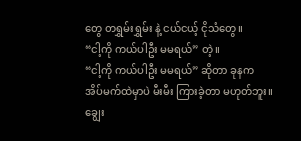တွေ တရွှမ်းရွှမ်း နဲ့ ငယ်ငယ့် ငိုသံတွေ။
“ငါ့ကို ကယ်ပါဦး မမရယ်” တဲ့။
“ငါ့ကို ကယ်ပါဦး မမရယ်” ဆိုတာ ခုနက အိပ်မက်ထဲမှာပဲ မီးမီး ကြားခဲ့တာ မဟုတ်ဘူး။ ချွေး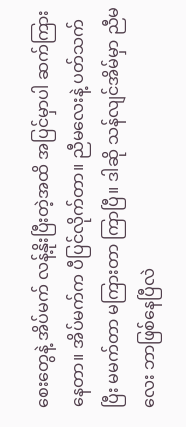စေးတွေနဲ့ အိပ်မက် လန့်နိုးပြီးတဲ့အထိ အပြင်မှာပါ ဆက်ကြားနေတာ။ အိပ်မက်က ပီပြင်လိုက်တာ။ ညီမလေးနဲ့ ပတ်သက်ပြီး မမက်တာ မကြားတာ ကြာပြီ။ ဒါဆို သန်လျင်အိမ်မှာ ညီမလေး ဘာဖြစ်နေပြီလဲ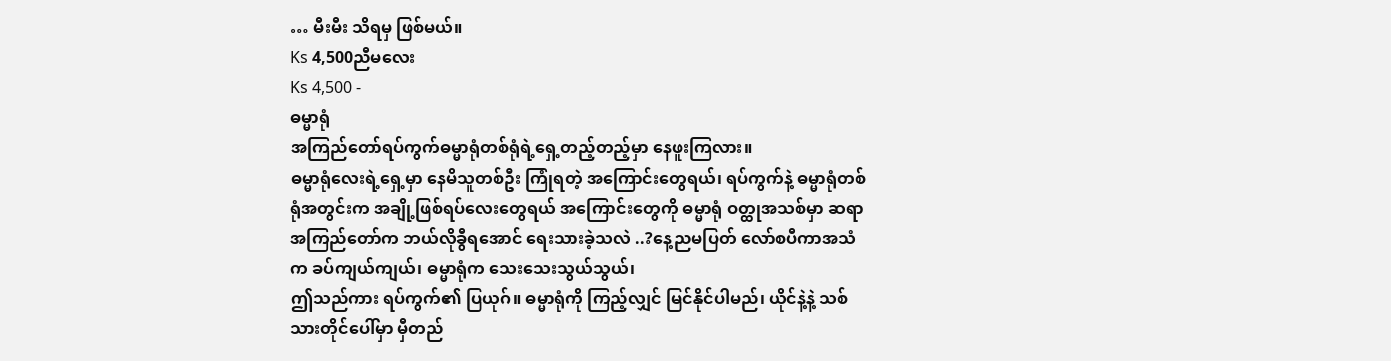… မီးမီး သိရမှ ဖြစ်မယ်။
Ks 4,500ညီမလေး
Ks 4,500 -
ဓမ္မာရုံ
အကြည်တော်ရပ်ကွက်ဓမ္မာရုံတစ်ရုံရဲ့ရှေ့တည့်တည့်မှာ နေဖူးကြလား။
ဓမ္မာရုံလေးရဲ့ရှေ့မှာ နေမိသူတစ်ဦး ကြုံရတဲ့ အကြောင်းတွေရယ်၊ ရပ်ကွက်နဲ့ ဓမ္မာရုံတစ်ရုံအတွင်းက အချို့ဖြစ်ရပ်လေးတွေရယ် အကြောင်းတွေကို ဓမ္မာရုံ ဝတ္ထုအသစ်မှာ ဆရာအကြည်တော်က ဘယ်လိုခွီရအောင် ရေးသားခဲ့သလဲ ..?နေ့ညမပြတ် လော်စပီကာအသံက ခပ်ကျယ်ကျယ်၊ ဓမ္မာရုံက သေးသေးသွယ်သွယ်၊
ဤသည်ကား ရပ်ကွက်၏ ပြယုဂ်။ ဓမ္မာရုံကို ကြည့်လျှင် မြင်နိုင်ပါမည်၊ ယိုင်နဲ့နဲ့ သစ်သားတိုင်ပေါ်မှာ မှီတည်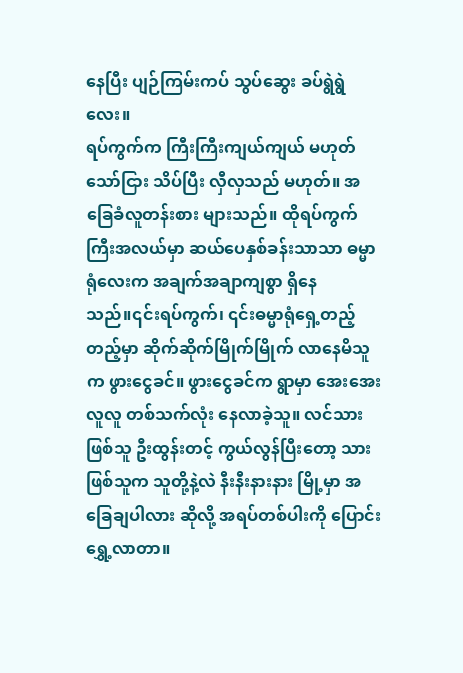နေပြီး ပျဉ်ကြမ်းကပ် သွပ်ဆွေး ခပ်ရွဲရွဲလေး။
ရပ်ကွက်က ကြီးကြီးကျယ်ကျယ် မဟုတ်သော်ငြား သိပ်ပြီး လှီလှသည် မဟုတ်။ အခြေခံလူတန်းစား များသည်။ ထိုရပ်ကွက်ကြီးအလယ်မှာ ဆယ်ပေနှစ်ခန်းသာသာ ဓမ္မာရုံလေးက အချက်အချာကျစွာ ရှိနေသည်။၎င်းရပ်ကွက်၊ ၎င်းဓမ္မာရုံရှေ့တည့်တည့်မှာ ဆိုက်ဆိုက်မြိုက်မြိုက် လာနေမိသူက ဖွားငွေခင်။ ဖွားငွေခင်က ရွာမှာ အေးအေးလူလူ တစ်သက်လုံး နေလာခဲ့သူ။ လင်သားဖြစ်သူ ဦးထွန်းတင့် ကွယ်လွန်ပြီးတော့ သားဖြစ်သူက သူတို့နဲ့လဲ နီးနီးနားနား မြို့မှာ အခြေချပါလား ဆိုလို့ အရပ်တစ်ပါးကို ပြောင်းရွှေ့လာတာ။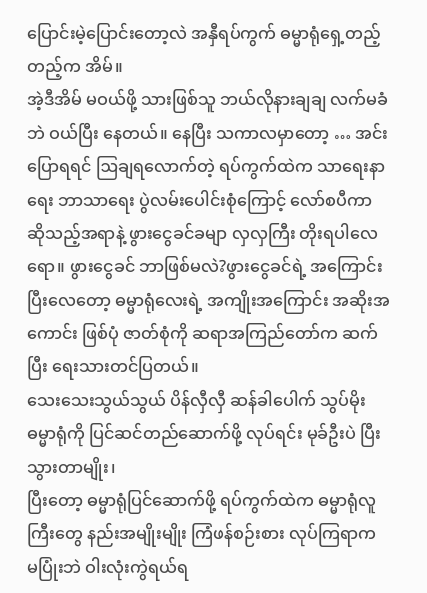ပြောင်းမဲ့ပြောင်းတော့လဲ အနှီရပ်ကွက် ဓမ္မာရုံရှေ့တည့်တည့်က အိမ်။
အဲ့ဒီအိမ် မဝယ်ဖို့ သားဖြစ်သူ ဘယ်လိုနားချချ လက်မခံဘဲ ဝယ်ပြီး နေတယ်။ နေပြီး သကာလမှာတော့ … အင်း ပြောရရင် ဩချရလောက်တဲ့ ရပ်ကွက်ထဲက သာရေးနာရေး ဘာသာရေး ပွဲလမ်းပေါင်းစုံကြောင့် လော်စပီကာဆိုသည့်အရာနဲ့ ဖွားငွေခင်ခမျာ လှလှကြီး တိုးရပါလေရော။ ဖွားငွေခင် ဘာဖြစ်မလဲ?ဖွားငွေခင်ရဲ့ အကြောင်းပြီးလေတော့ ဓမ္မာရုံလေးရဲ့ အကျိုးအကြောင်း အဆိုးအကောင်း ဖြစ်ပုံ ဇာတ်စုံကို ဆရာအကြည်တော်က ဆက်ပြီး ရေးသားတင်ပြတယ်။
သေးသေးသွယ်သွယ် ပိန်လှီလှီ ဆန်ခါပေါက် သွပ်မိုး ဓမ္မာရုံကို ပြင်ဆင်တည်ဆောက်ဖို့ လုပ်ရင်း မုခ်ဦးပဲ ပြီးသွားတာမျိုး၊
ပြီးတော့ ဓမ္မာရုံပြင်ဆောက်ဖို့ ရပ်ကွက်ထဲက ဓမ္မာရုံလူကြီးတွေ နည်းအမျိုးမျိုး ကြံဖန်စဉ်းစား လုပ်ကြရာက မပြုံးဘဲ ဝါးလုံးကွဲရယ်ရ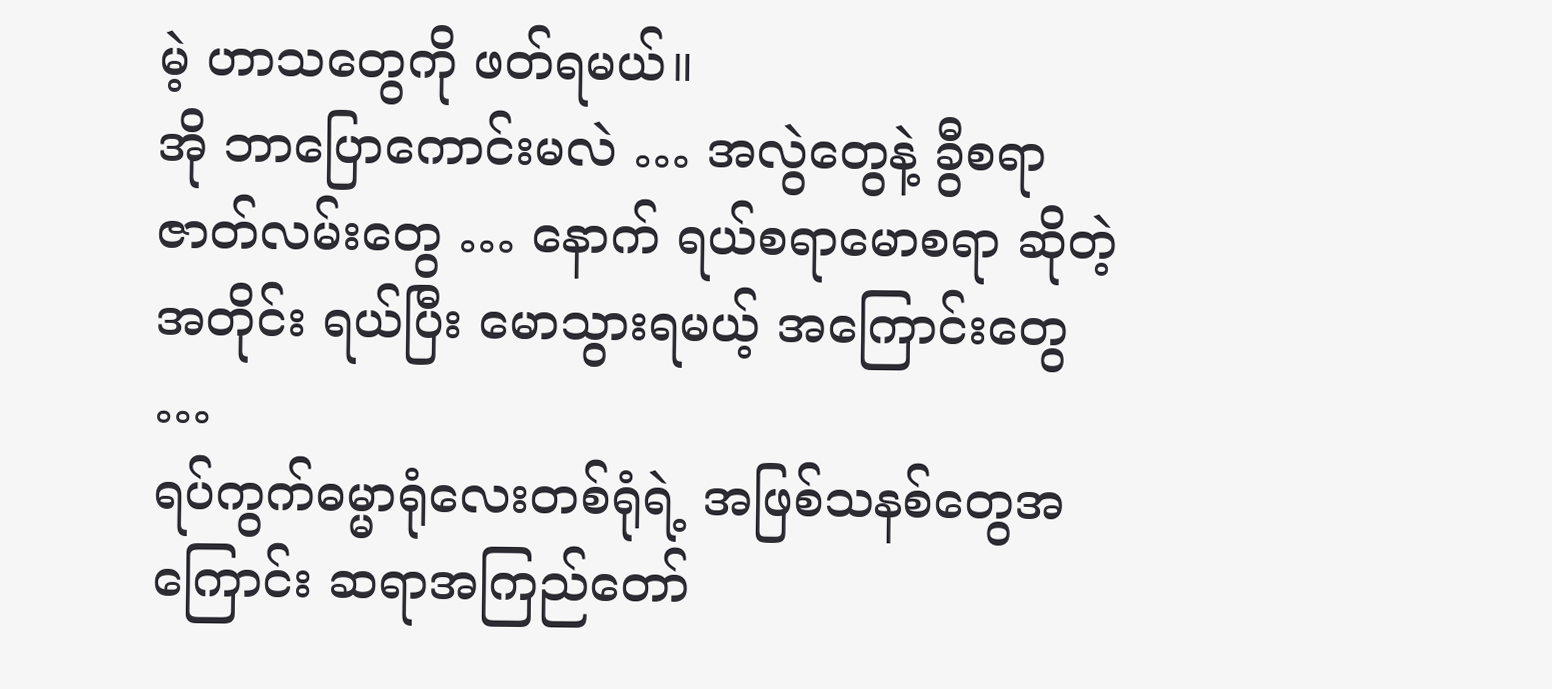မဲ့ ဟာသတွေကို ဖတ်ရမယ်။
အို ဘာပြောကောင်းမလဲ … အလွဲတွေနဲ့ ခွီစရာ ဇာတ်လမ်းတွေ … နောက် ရယ်စရာမောစရာ ဆိုတဲ့အတိုင်း ရယ်ပြီး မောသွားရမယ့် အကြောင်းတွေ …
ရပ်ကွက်ဓမ္မာရုံလေးတစ်ရုံရဲ့ အဖြစ်သနစ်တွေအကြောင်း ဆရာအကြည်တော်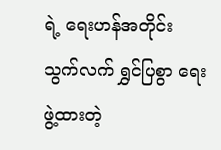ရဲ့ ရေးဟန်အတိုင်း သွက်လက် ရွှင်ပြစွာ ရေးဖွဲ့ထားတဲ့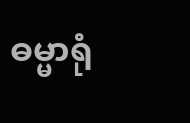ဓမ္မာရုံ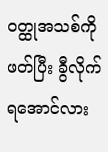ဝတ္ထုအသစ်ကို ဖတ်ပြီး ခွီလိုက်ရအောင်လား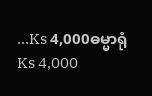…Ks 4,000ဓမ္မာရုံ
Ks 4,000